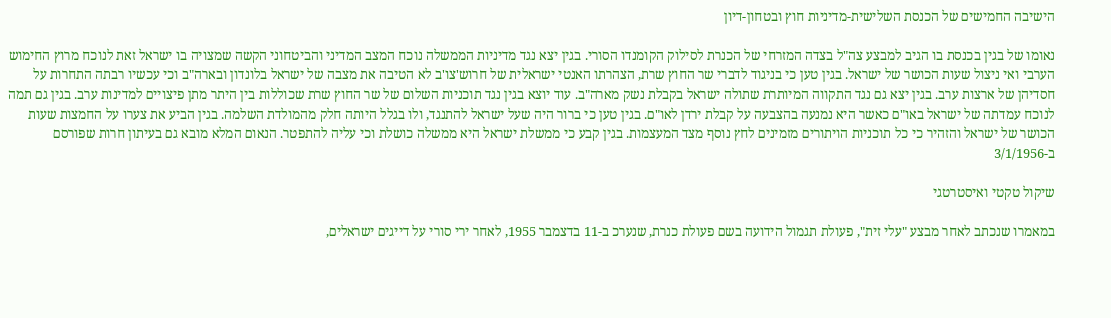הישיבה החמישים של הכנסת השלישית-מדיניות חוץ ובטחון-דיון

נאומו של בגין בכנסת בו הגיב למבצע צה"ל בצדה המזרחי של הכנרת לסילוק הקומנדו הסורי. בגין יצא נגד מדיניות הממשלה נוכח המצב המדיני והביטחוני הקשה שמצויה בו ישראל זאת לנוכח מרוץ החימוש הערבי ואי ניצול שעות הכושר של ישראל. בגין טען כי בניגוד לדברי שר החוץ שרת, הצהרתו האנטי ישראלית של חרוש'צו'ב לא הטיבה את מצבה של ישראל בלונדון ובארה"ב וכי עכשיו רבתה התחרות על חסדיהן של ארצות ערב. בגין יצא גם נגד התקווה המיותרת שתולה ישראל בקבלת נשק מארה"ב. עוד יוצא בגין נגד תוכניות השלום של שר החוץ שרת שכוללות בין היתר מתן פיצויים למדינות ערב. בגין גם תמה לנוכח עמדתה של ישראל באו"ם כאשר היא נמנעה בהצבעה על קבלת ירדן לאו"ם. בגין טען כי ברור היה שעל ישראל להתנגד, ולו בגלל היותה חלק מהמולדת השלמה. בגין הביע את צערו על החמצות שעות הכושר של ישראל והזהיר כי כל תוכניות הויתורים מזמינים לחץ נוסף מצד המעצמות. בגין קבע כי ממשלת ישראל היא ממשלה כושלת וכי עליה להתפטר. הנאום המלא מובא גם בעיתון חרות שפורסם ב-3/1/1956

שיקול טקטי ואיסטרטגי

במאמרו שנכתב לאחר מבצע "עלי זית", פעולת תגמול הידועה בשם פעולת כנרת, שנערכ ב-11 בדצמבר 1955, לאחר ירי סורי על דייגים ישראלים,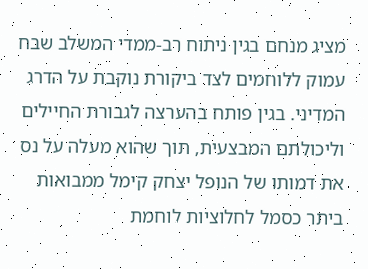מציג מנחם בגין ניתוח רב-ממדי המשלב שבח עמוק ללוחמים לצד ביקורת נוקבת על הדרג המדיני. בגין פותח בהערצה לגבורת החיילים וליכולתם המבצעית, תוך שהוא מעלה על נס את דמותו של הנופל יצחק קימל ממבואות ביתר כסמל לחלוציות לוחמת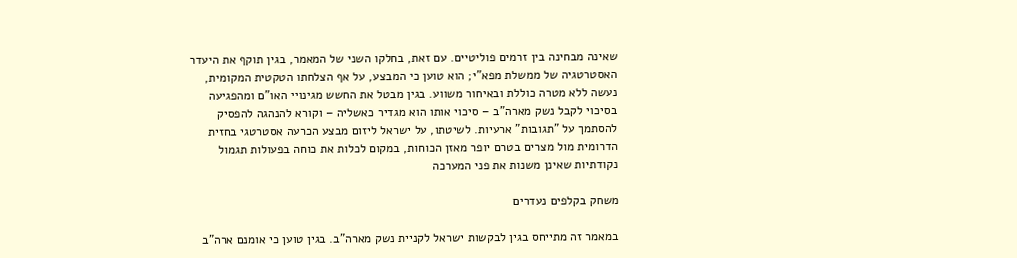שאינה מבחינה בין זרמים פוליטיים. עם זאת, בחלקו השני של המאמר, בגין תוקף את היעדר האסטרטגיה של ממשלת מפא"י; הוא טוען כי המבצע, על אף הצלחתו הטקטית המקומית, נעשה ללא מטרה כוללת ובאיחור משווע. בגין מבטל את החשש מגינויי האו"ם ומהפגיעה בסיכוי לקבל נשק מארה"ב – סיכוי אותו הוא מגדיר כאשליה – וקורא להנהגה להפסיק להסתמך על "תגובות" ארעיות. לשיטתו, על ישראל ליזום מבצע הכרעה אסטרטגי בחזית הדרומית מול מצרים בטרם יופר מאזן הכוחות, במקום לכלות את כוחה בפעולות תגמול נקודתיות שאינן משנות את פני המערכה

משחק בקלפים נעדרים

במאמר זה מתייחס בגין לבקשות ישראל לקניית נשק מארה"ב. בגין טוען כי אומנם ארה"ב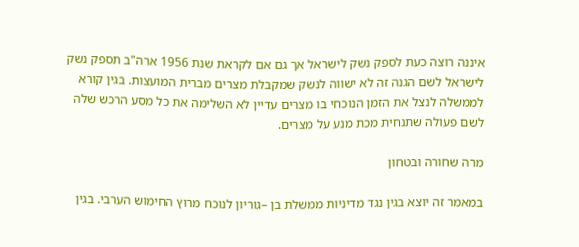איננה רוצה כעת לספק נשק לישראל אך גם אם לקראת שנת 1956 ארה"ב תספק נשק לישראל לשם הגנה זה לא ישווה לנשק שמקבלת מצרים מברית המועצות. בגין קורא לממשלה לנצל את הזמן הנוכחי בו מצרים עדיין לא השלימה את כל מסע הרכש שלה לשם פעולה שתנחית מכת מנע על מצרים.

מרה שחורה ובטחון

במאמר זה יוצא בגין נגד מדיניות ממשלת בן –גוריון לנוכח מרוץ החימוש הערבי. בגין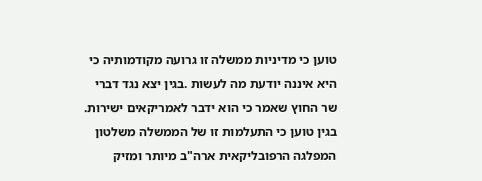טוען כי מדיניות ממשלה זו גרועה מקודמותיה כי היא איננה יודעת מה לעשות .בגין יצא נגד דברי שר החוץ שאמר כי הוא ידבר לאמריקאים ישירות. בגין טוען כי התעלמות זו של הממשלה משלטון המפלגה הרפובליקאית ארה"ב מיותר ומזיק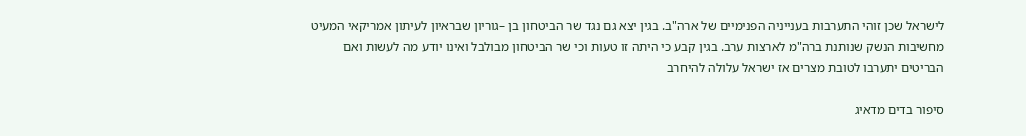לישראל שכן זוהי התערבות בענייניה הפנימיים של ארה"ב. בגין יצא גם נגד שר הביטחון בן –גוריון שבראיון לעיתון אמריקאי המעיט מחשיבות הנשק שנותנת ברה"מ לארצות ערב. בגין קבע כי היתה זו טעות וכי שר הביטחון מבולבל ואינו יודע מה לעשות ואם הבריטים יתערבו לטובת מצרים אז ישראל עלולה להיחרב

סיפור בדים מדאיג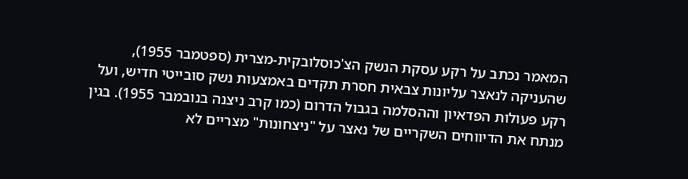המאמר נכתב על רקע עסקת הנשק הצ'כוסלובקית-מצרית (ספטמבר 1955), שהעניקה לנאצר עליונות צבאית חסרת תקדים באמצעות נשק סובייטי חדיש, ועל רקע פעולות הפדאיון וההסלמה בגבול הדרום (כמו קרב ניצנה בנובמבר 1955). בגין מנתח את הדיווחים השקריים של נאצר על "ניצחונות" מצריים לא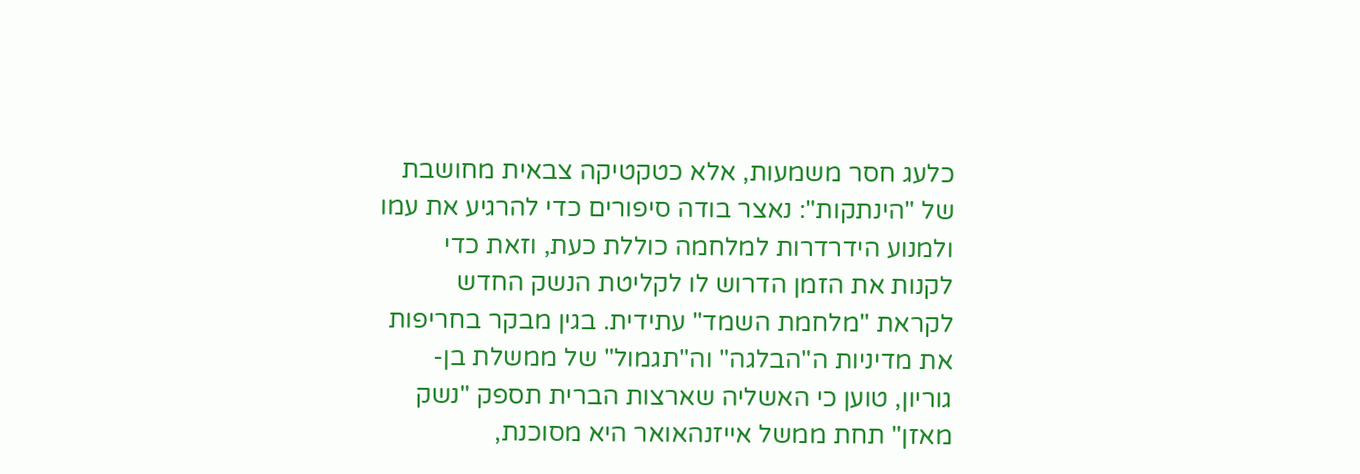כלעג חסר משמעות, אלא כטקטיקה צבאית מחושבת של "הינתקות": נאצר בודה סיפורים כדי להרגיע את עמו ולמנוע הידרדרות למלחמה כוללת כעת, וזאת כדי לקנות את הזמן הדרוש לו לקליטת הנשק החדש לקראת "מלחמת השמד" עתידית. בגין מבקר בחריפות את מדיניות ה"הבלגה" וה"תגמול" של ממשלת בן-גוריון, טוען כי האשליה שארצות הברית תספק "נשק מאזן" תחת ממשל אייזנהאואר היא מסוכנת,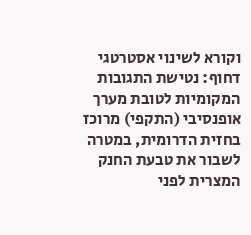וקורא לשינוי אסטרטגי דחוף: נטישת התגובות המקומיות לטובת מערך אופנסיבי (התקפי) מרוכז בחזית הדרומית, במטרה לשבור את טבעת החנק המצרית לפני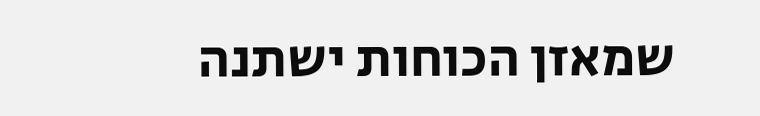שמאזן הכוחות ישתנה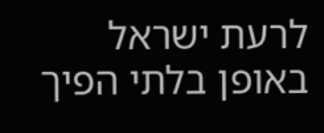לרעת ישראל באופן בלתי הפיך